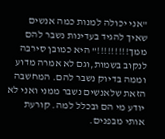"אני יכולה למנות כמה אנשים שאיך להגיד בעדינות נשבר להם ממך!!!!!!!!!" היא כמובן סירבה לנקוב בשמות,וגם לא אמרה מדוע וממה בדיוק נשבר להם. המחשבה הזאת שלאנשים נשבר ממני ואני לא יודע מי הם ובכלל למה. קורעת אותי מבפנים.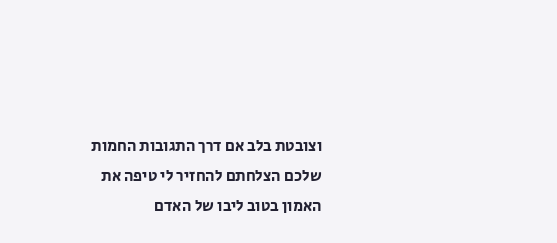וצובטת בלב אם דרך התגובות החמות שלכם הצלחתם להחזיר לי טיפה את האמון בטוב ליבו של האדם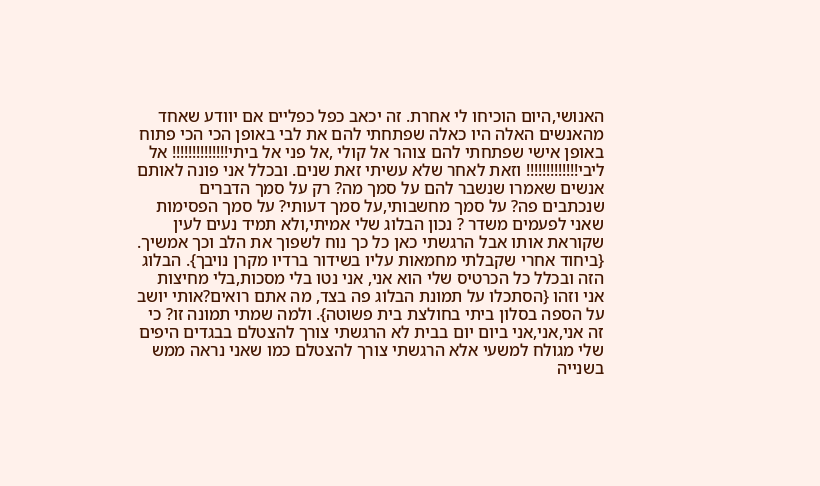האנושי,היום הוכיחו לי אחרת. זה יכאב כפל כפליים אם יוודע שאחד מהאנשים האלה היו כאלה שפתחתי להם את לבי באופן הכי הכי פתוח באופן אישי שפתחתי להם צוהר אל קולי ,אל פני אל ביתי!!!!!!!!!!!!!! אל ליבי!!!!!!!!!!!!! וזאת לאחר שלא עשיתי זאת שנים. ובכלל אני פונה לאותם אנשים שאמרו שנשבר להם על סמך מה? רק על סמך הדברים שנכתבים פה? על סמך מחשבותי,על סמך דעותי? על סמך הפסימות שאני לפעמים משדר ? נכון הבלוג שלי אמיתי,ולא תמיד נעים לעין שקוראת אותו אבל הרגשתי כאן כל כך נוח לשפוך את הלב וכך אמשיך. {ביחוד אחרי שקבלתי מחמאות עליו בשידור ברדיו מקרן נויבך}. הבלוג הזה ובכלל כל הכרטיס שלי הוא אני, אני נטו בלי מסכות,בלי מחיצות אני וזהו {הסתכלו על תמונת הבלוג פה בצד, מה אתם רואים?אותי יושב על הספה בסלון ביתי בחולצת בית פשוטה}. ולמה שמתי תמונה זו? כי זה אני,אני,אני ביום יום בבית לא הרגשתי צורך להצטלם בבגדים היפים שלי מגולח למשעי אלא הרגשתי צורך להצטלם כמו שאני נראה ממש בשנייה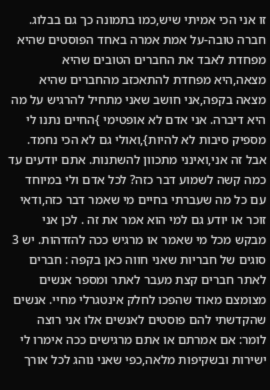זו אני הכי אמיתי שיש,כמו בתמונה כך גם בבלוג. חברה טובה-על אמת אמרה באחד הפוסטים שהיא מפחדת לאבד את החברים הטובים שהיא מצאה,היא מפחדת להתאכזב מהחברים שהיא מצאה בקפה,אני חושב שאני מתחיל להרגיש על מה היא דיברה. אני אדם לא אופטימי }החיים נתנו לי מספיק סיבות לא להיות},ואולי גם לא הכי נחמד. אבל זה אני,ואינני מתכוון להשתנות. אתם יודעים עד כמה קשה לשמוע דבר כזה? לכל אדם ולי במיוחד עם כל מה שעברתי בחיים מי שאמר דבר כזה,ודאי זוכר או יודע גם למי הוא אמר את זה . לכן אני מבקש מכל מי שאמר או מרגיש ככה להזדהות. יש 3 סוגים של חבריות שאני חווה כאן בקפה : חברים לאתר חברים קצת מעבר לאתר ומספר אנשים מצומצם מאוד שהפכו לחלק אינטגרלי מחיי. אנשים שהקדשתי להם פוסטים לאנשים אלו אני רוצה לומר: אם אמרתם או אתם מרגישים ככה אימרו לי ישירות ובשקיפות מלאה,כפי שאני נוהג לכל אורך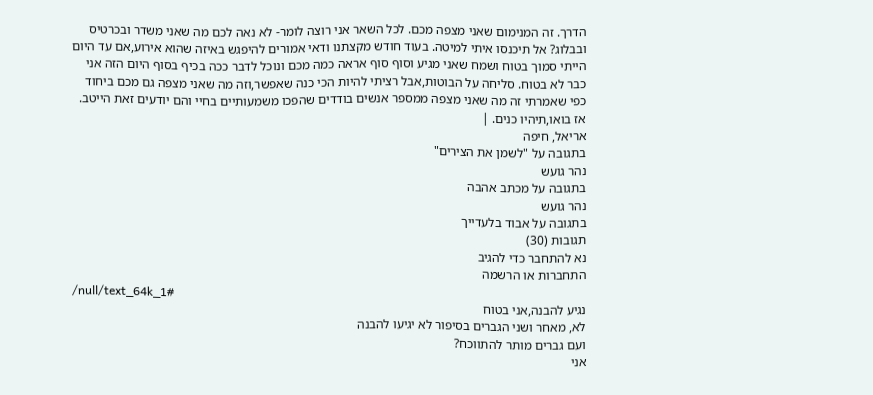הדרך. זה המנימום שאני מצפה מכם. לכל השאר אני רוצה לומר- לא נאה לכם מה שאני משדר ובכרטיס ובבלוג? אל תיכנסו איתי למיטה. בעוד חודש מקצתנו ודאי אמורים להיפגש באיזה שהוא אירוע,אם עד היום הייתי סמוך בטוח ושמח שאני מגיע וסוף סוף אראה כמה מכם ונוכל לדבר ככה בכיף בסוף היום הזה אני כבר לא בטוח. סליחה על הבוטות,אבל רציתי להיות הכי כנה שאפשר,וזה מה שאני מצפה גם מכם ביחוד כפי שאמרתי זה מה שאני מצפה ממספר אנשים בודדים שהפכו משמעותיים בחיי והם יודעים זאת הייטב. אז בואו,תיהיו כנים. |
אריאל, חיפה
בתגובה על "לשמן את הצירים"
נהר גועש
בתגובה על מכתב אהבה
נהר גועש
בתגובה על אבוד בלעדייך
תגובות (30)
נא להתחבר כדי להגיב
התחברות או הרשמה
/null/text_64k_1#
נגיע להבנה,אני בטוח
לא, מאחר ושני הגברים בסיפור לא יגיעו להבנה
ועם גברים מותר להתווכח?
אני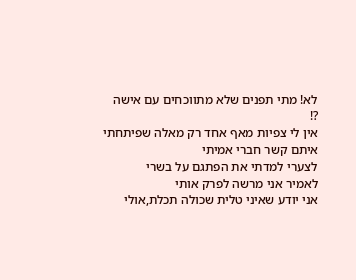לא! מתי תפנים שלא מתווכחים עם אישה
?!
אין לי צפיות מאף אחד רק מאלה שפיתחתי איתם קשר חברי אמיתי
לצערי למדתי את הפתגם על בשרי
לאמיר אני מרשה לפרק אותי
אני יודע שאיני טלית שכולה תכלת,אולי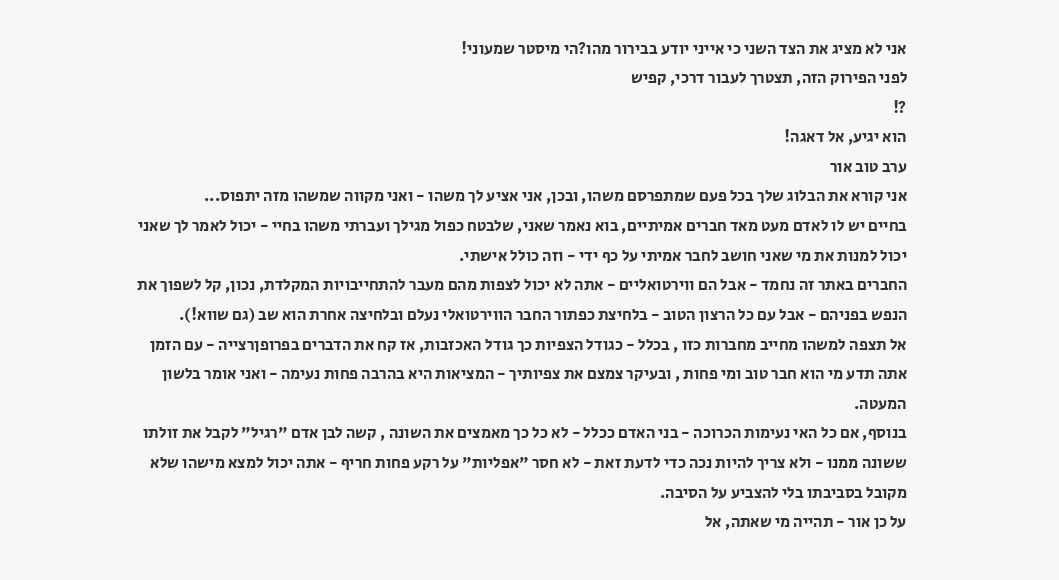אני לא מציג את הצד השני כי אייני יודע בבירור מהו?הי מיסטר שמעוני!
לפני הפירוק הזה, תצטרך לעבור דרכי, קפיש
?!
הוא יגיע, אל דאגה!
ערב טוב אור
אני קורא את הבלוג שלך בכל פעם שמתפרסם משהו, ובכן, אני אציע לך משהו - ואני מקווה שמשהו מזה יתפוס...
בחיים יש לו לאדם מעט מאד חברים אמיתיים, בוא נאמר שאני, שלבטח כפול מגילך ועברתי משהו בחיי - יכול לאמר לך שאני יכול למנות את מי שאני חושב לחבר אמיתי על כף ידי - וזה כולל אישתי.
החברים באתר זה נחמד - אבל הם ווירטואליים - אתה לא יכול לצפות מהם מעבר להתחייבויות המקלדת, נכון, קל לשפוך את הנפש בפניהם - אבל עם כל הרצון הטוב - בלחיצת כפתור החבר הווירטואלי נעלם ובלחיצה אחרת הוא שב (גם שווא!).
אל תצפה למשהו מחייב מחברות כזו , בכלל - כגודל הצפיות כך גודל האכזבות, אז קח את הדברים בפרופןרצייה - עם הזמן אתה תדע מי הוא חבר טוב ומי פחות , ובעיקר צמצם את צפיותיך - המציאות היא בהרבה פחות נעימה - ואני אומר בלשון המעטה.
בנוסף, אם כל האי נעימות הכרוכה - בני האדם ככלל - לא כל כך מאמצים את השונה , קשה לבן אדם "רגיל" לקבל את זולתו ששונה ממנו - ולא צריך להיות נכה כדי לדעת זאת - לא חסר "אפליות" על רקע פחות חריף - אתה יכול למצא מישהו שלא מקובל בסביבתו בלי להצביע על הסיבה.
על כן אור - תהייה מי שאתה, אל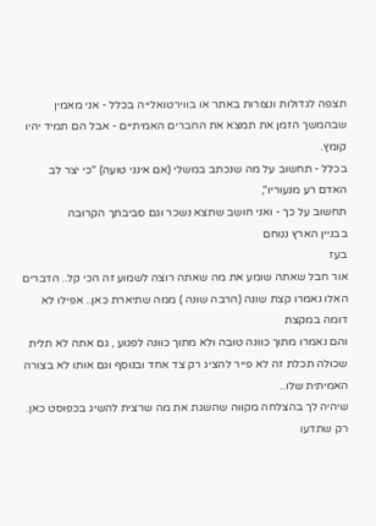תצפה לגדולות ונצורות באתר או בווירטואלייה בכלל - אני מאמין שבהמשך הזמן את תמצא את החברים האמיתיים - אבל הם תמיד יהיו קומץ.
בכלל - תחשוב על מה שנכתב במשלי (אם אינני טועה) "כי יצר לב האדם רע מנעוריו",
תחשוב על כך - ואני חושב שתצא נשכר וגם סביבתך הקרובה
בבניין הארץ ננוחם
בעז
אור חבל שאתה שומע את מה שאתה רוצה לשמוע זה הכי קל.. הדברים האלו נאמרו קצת שונה (הרבה שונה ) ממה שתיארת כאן.. אפילו לא דומה במקצת
והם נאמרו מתוך כוונה טובה ולא מתוך כוונה לפגוע , גם אתה לא תלית שכולה תכלת זה לא פייר להציג רק צד אחד ובנוסף וגם אותו לא בצורה האמיתית שלו..
שיהיה לך בהצלחה מקווה שהשגת את מה שרצית להשיג בכפוסט כאן.
רק שתדעו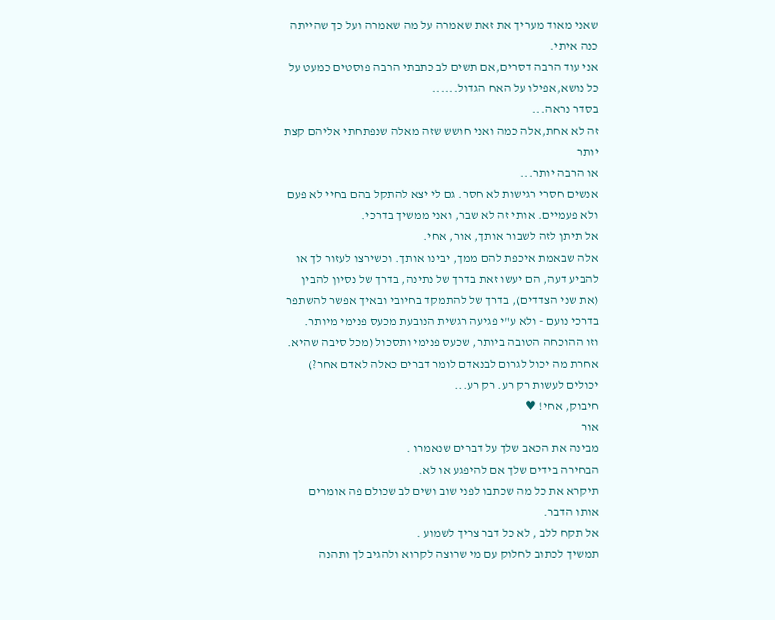שאני מאוד מעריך את זאת שאמרה על מה שאמרה ועל כך שהייתה כנה איתי.
אני עוד הרבה דסרים,אם תשים לב כתבתי הרבה פוסטים כמעט על כל נושא,אפילו על האח הגדול......
בסדר נראה...
זה לא אחת,אלה כמה ואני חושש שזה מאלה שנפתחתי אליהם קצת יותר
או הרבה יותר...
אנשים חסרי רגישות לא חסר. גם לי יצא להתקל בהם בחיי לא פעם ולא פעמיים. אותי זה לא שבר, ואני ממשיך בדרכי.
אל תיתן לזה לשבור אותך, אור, אחי.
אלה שבאמת איכפת להם ממך, יבינו אותך. וכשירצו לעזור לך או להביע דעה, הם יעשו זאת בדרך של נתינה, בדרך של נסיון להבין (את שני הצדדים), בדרך של להתמקד בחיובי ובאיך אפשר להשתפר בדרכי נועם - ולא ע"י פגיעה רגשית הנובעת מכעס פנימי מיותר.
וזו ההוכחה הטובה ביותר, שכעס פנימי ותסכול (מכל סיבה שהיא. אחרת מה יכול לגרום לבנאדם לומר דברים כאלה לאדם אחר?) יכולים לעשות רק רע. רק רע...
חיבוק, אחי! ♥
אור
מבינה את הכאב שלך על דברים שנאמרו .
הבחירה בידים שלך אם להיפגע או לא.
תיקרא את כל מה שכתבו לפני שוב ושים לב שכולם פה אומרים אותו הדבר.
אל תקח ללב , לא כל דבר צריך לשמוע .
תמשיך לכתוב לחלוק עם מי שרוצה לקרוא ולהגיב לך ותהנה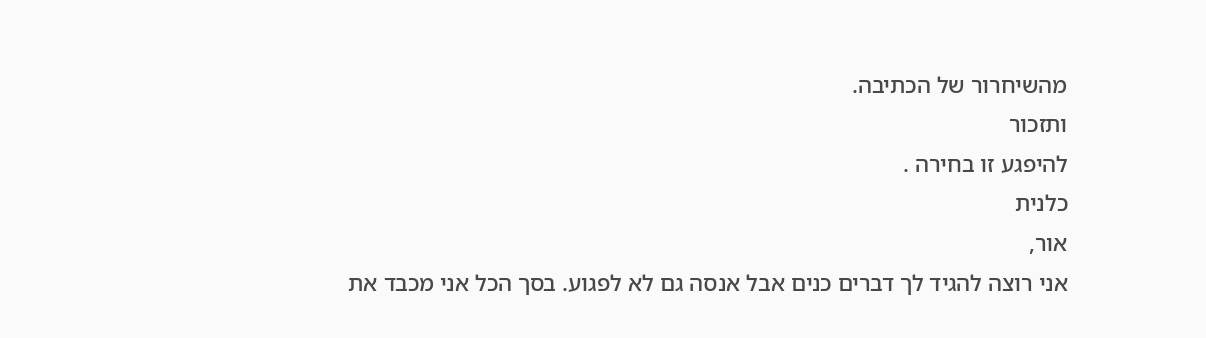מהשיחרור של הכתיבה.
ותזכור
להיפגע זו בחירה .
כלנית
אור,
אני רוצה להגיד לך דברים כנים אבל אנסה גם לא לפגוע. בסך הכל אני מכבד את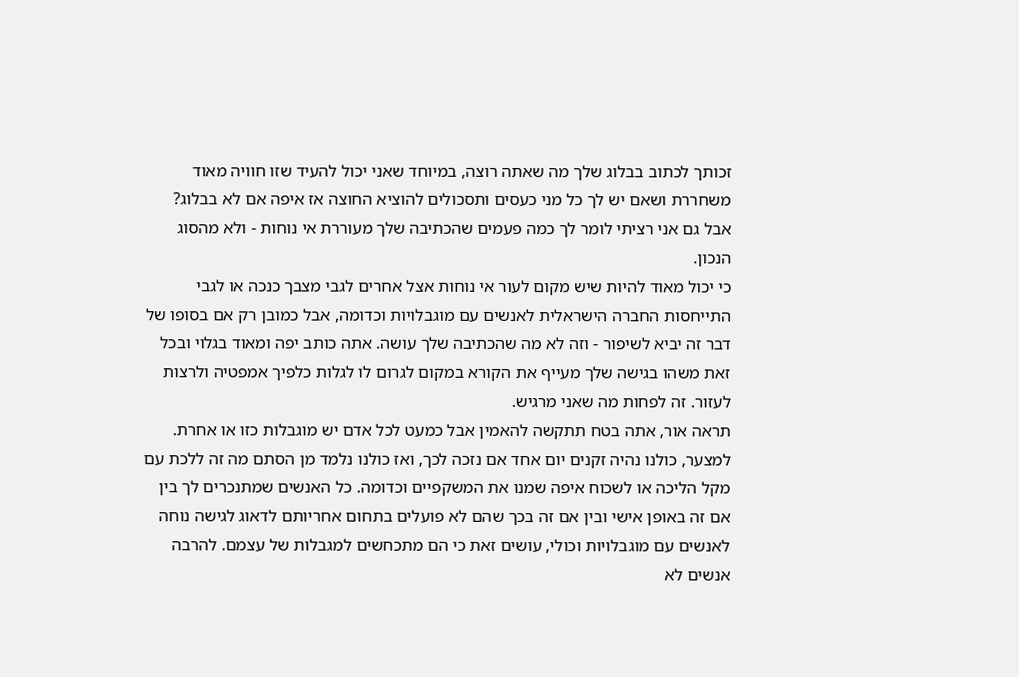זכותך לכתוב בבלוג שלך מה שאתה רוצה, במיוחד שאני יכול להעיד שזו חוויה מאוד משחררת ושאם יש לך כל מני כעסים ותסכולים להוציא החוצה אז איפה אם לא בבלוג?
אבל גם אני רציתי לומר לך כמה פעמים שהכתיבה שלך מעוררת אי נוחות - ולא מהסוג הנכון.
כי יכול מאוד להיות שיש מקום לעור אי נוחות אצל אחרים לגבי מצבך כנכה או לגבי התייחסות החברה הישראלית לאנשים עם מוגבלויות וכדומה, אבל כמובן רק אם בסופו של דבר זה יביא לשיפור - וזה לא מה שהכתיבה שלך עושה. אתה כותב יפה ומאוד בגלוי ובכל זאת משהו בגישה שלך מעייף את הקורא במקום לגרום לו לגלות כלפיך אמפטיה ולרצות לעזור. זה לפחות מה שאני מרגיש.
תראה אור, אתה בטח תתקשה להאמין אבל כמעט לכל אדם יש מוגבלות כזו או אחרת. למצער, כולנו נהיה זקנים יום אחד אם נזכה לכך, ואז כולנו נלמד מן הסתם מה זה ללכת עם מקל הליכה או לשכוח איפה שמנו את המשקפיים וכדומה. כל האנשים שמתנכרים לך בין אם זה באופן אישי ובין אם זה בכך שהם לא פועלים בתחום אחריותם לדאוג לגישה נוחה לאנשים עם מוגבלויות וכולי, עושים זאת כי הם מתכחשים למגבלות של עצמם. להרבה אנשים לא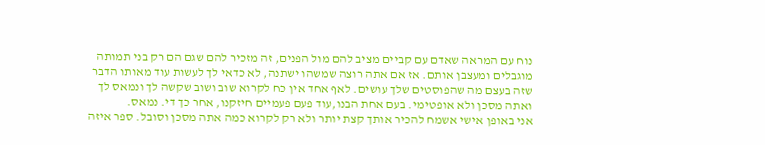נוח עם המראה שאדם עם קביים מציב להם מול הפנים, זה מזכיר להם שגם הם רק בני תמותה מוגבלים ומעצבן אותם. אז אם אתה רוצה שמשהו ישתנה, לא כדאי לך לעשות עוד מאותו הדבר שזה בעצם מה שהפוסטים שלך עושים. לאף אחד אין כח לקרוא שוב ושוב שקשה לך ונמאס לך ואתה מסכן ולא אופטימי. בעם אחת הבנו,עוד פעם פעמיים חיזקנו, אחר כך די. נמאס.
אני באופן אישי אשמח להכיר אותך קצת יותר ולא רק לקרוא כמה אתה מסכן וסובל. ספר איזה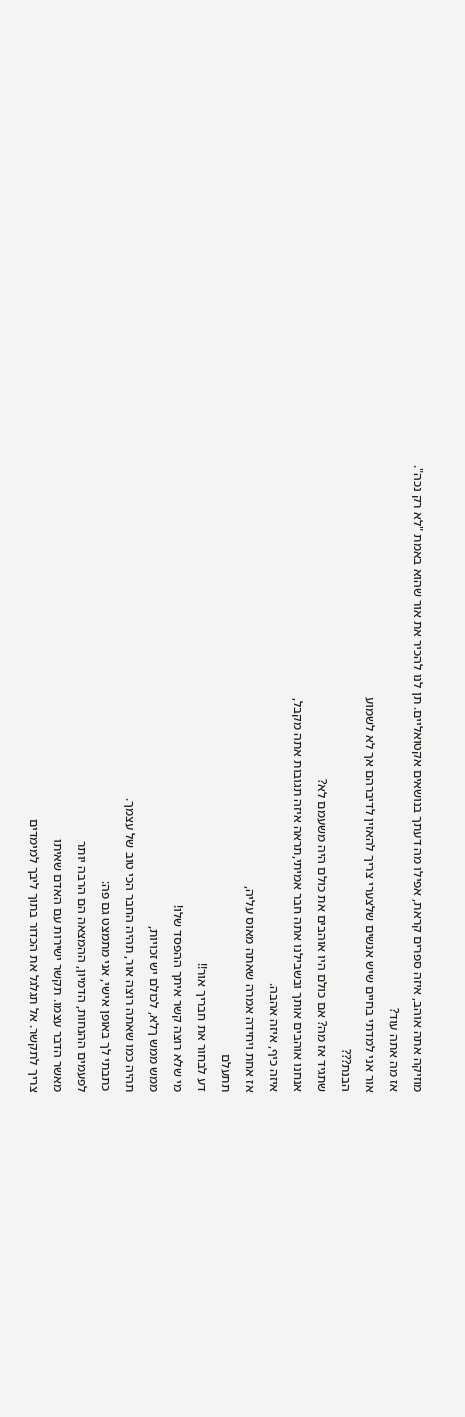מוזיקה אתה אוהב, איזה ספרים קראת, אפילו מה דעתך בנושאים אקטואליים. תן לנו להכיר את אור שהוא באמת "לא רק נכה".
אז מה אתה עוד?
אור אני למדתי בחיים שיש אנשים שלצערי צריך להאזין לדיברהם אך לא לשמוע
הבנת???
שתגיד אז מה? אם כולם היו אוהבים את כולם היה משעמם לא?
אנחנו אוהבים אותך ובשבילנו אתה חבר אמיתי,תראה איזה תגובות אתה מקבל,
איזה כיף, איזה אהבה.
אז אחת ויחידה אמרה שאתה מאוס עליה,
תתעלם
דע לבחור את חבריך אור!!
מי שלא רוצה קשר איתך ההפסד שלו!
ממש ממש ךלא, לכולם יש זכויות,
תהיה כמו שאתה רוצה אור, תהיה החבר הכי טוב של עצמך.
כתבתי לך באופן אישי, אני מתמצט גם פה:
לפעמים ההנחות, הדמיון, ההמצאה הם הרבה יותר
מאשר הדבר עצמו. תקשר ישירות עם האדם שאיתו
צריך לתקשר. אל תגלגל את הכדור בתוך ליבך למימדים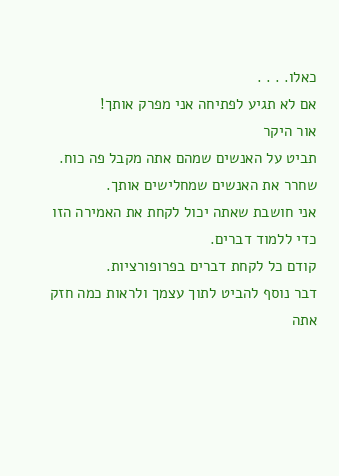כאלו. . . .
אם לא תגיע לפתיחה אני מפרק אותך!
אור היקר
תביט על האנשים שמהם אתה מקבל פה כוח.
שחרר את האנשים שמחלישים אותך.
אני חושבת שאתה יכול לקחת את האמירה הזו כדי ללמוד דברים.
קודם כל לקחת דברים בפרופורציות.
דבר נוסף להביט לתוך עצמך ולראות כמה חזק אתה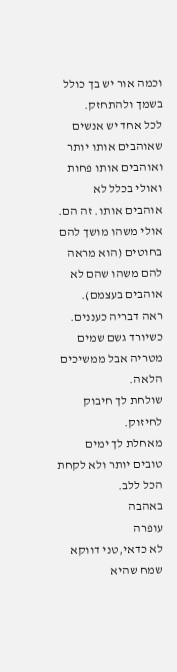וכמה אור יש בך כולל בשמך ולהתחזק.
לכל אחד יש אנשים שאוהבים אותו יותר ואוהבים אותו פחות ואולי בכלל לא אוהבים אותו. זה הם. אולי משהו מושך להם בחוטים (הוא מראה להם משהו שהם לא אוהבים בעצמם).
ראה דבריה כעננים. כשיורד גשם שמים מטריה אבל ממשיכים הלאה.
שולחת לך חיבוק לחיזוק.
מאחלת לך ימים טובים יותר ולא לקחת הכל ללב.
באהבה
עופרה
לא כדאי,טני דווקא שמח שהיא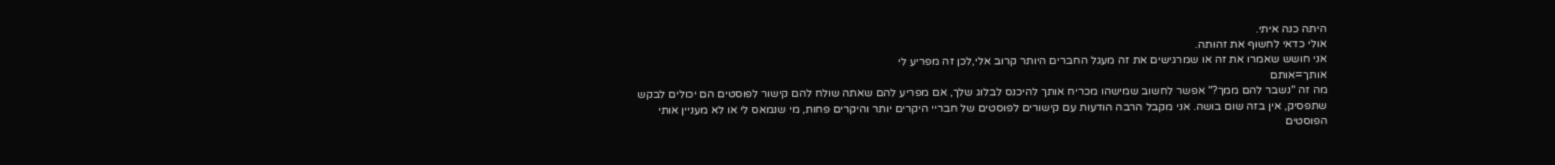היתה כנה איתי.
אולי כדאי לחשוף את זהותה.
אני חושש שאמרו את זה או שמרגישים את זה מעגל החברים היותר קרוב אלי,לכן זה מפריע לי
אותך=אותם
מה זה "נשבר להם ממך?" אפשר לחשוב שמישהו מכריח אותך להיכנס לבלוג שלך, אם מפריע להם שאתה שולח להם קישור לפוסטים הם יכולים לבקש שתפסיק, אין בזה שום בושה. אני מקבל הרבה הודעות עם קישורים לפוסטים של חבריי היקרים יותר והיקרים פחות, מי שנמאס לי או לא מעניין אותי הפוסטים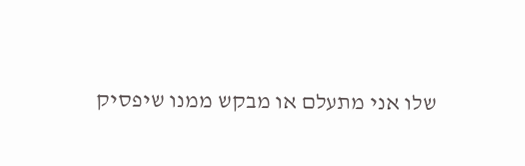שלו אני מתעלם או מבקש ממנו שיפסיק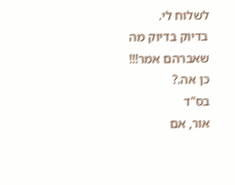לשלוח לי.
בדיוק בדיוק מה שאברהם אמר!!!
כן אה.?
בס"ד
אור, אם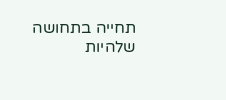תחייה בתחושה שלהיות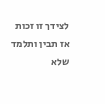לצידך זו זכות אז תבין ותלמד שלא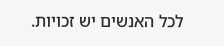לכל האנשים יש זכויות.